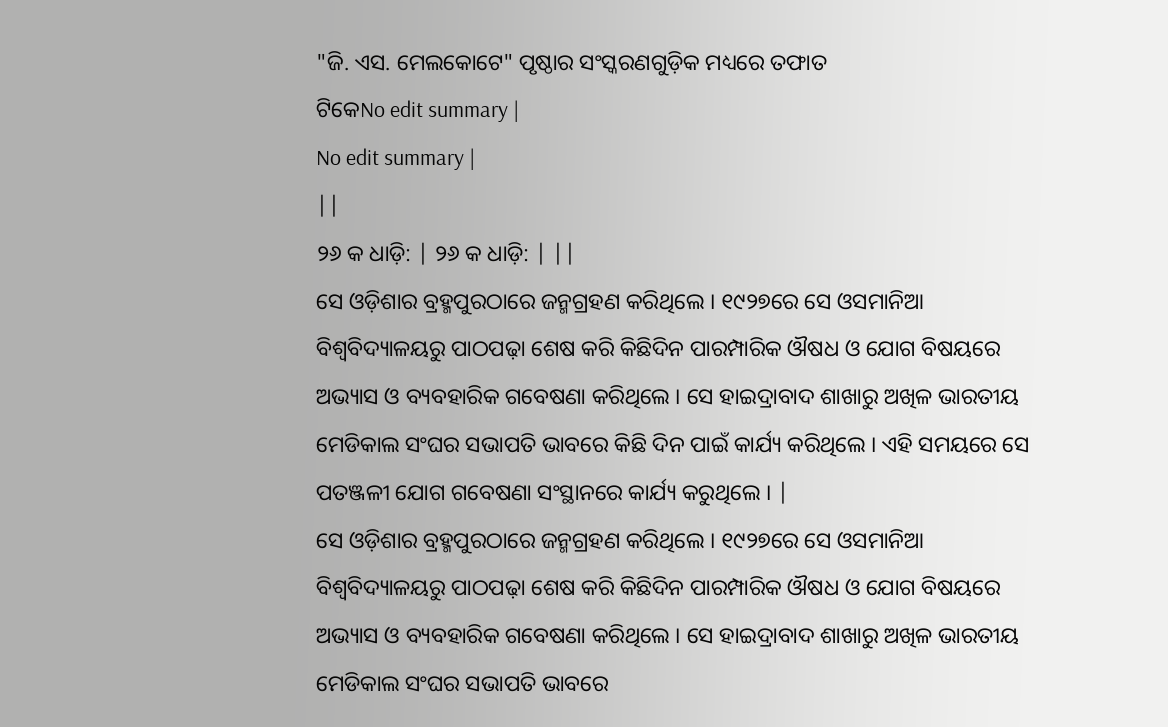"ଜି. ଏସ. ମେଲକୋଟେ" ପୃଷ୍ଠାର ସଂସ୍କରଣଗୁଡ଼ିକ ମଧ୍ୟରେ ତଫାତ
ଟିକେNo edit summary |
No edit summary |
||
୨୬ କ ଧାଡ଼ି: | ୨୬ କ ଧାଡ଼ି: | ||
ସେ ଓଡ଼ିଶାର ବ୍ରହ୍ମପୁରଠାରେ ଜନ୍ମଗ୍ରହଣ କରିଥିଲେ । ୧୯୨୭ରେ ସେ ଓସମାନିଆ ବିଶ୍ୱବିଦ୍ୟାଳୟରୁ ପାଠପଢ଼ା ଶେଷ କରି କିଛିଦିନ ପାରମ୍ପାରିକ ଔଷଧ ଓ ଯୋଗ ବିଷୟରେ ଅଭ୍ୟାସ ଓ ବ୍ୟବହାରିକ ଗବେଷଣା କରିଥିଲେ । ସେ ହାଇଦ୍ରାବାଦ ଶାଖାରୁ ଅଖିଳ ଭାରତୀୟ ମେଡିକାଲ ସଂଘର ସଭାପତି ଭାବରେ କିଛି ଦିନ ପାଇଁ କାର୍ଯ୍ୟ କରିଥିଲେ । ଏହି ସମୟରେ ସେ ପତଞ୍ଜଳୀ ଯୋଗ ଗବେଷଣା ସଂସ୍ଥାନରେ କାର୍ଯ୍ୟ କରୁଥିଲେ । |
ସେ ଓଡ଼ିଶାର ବ୍ରହ୍ମପୁରଠାରେ ଜନ୍ମଗ୍ରହଣ କରିଥିଲେ । ୧୯୨୭ରେ ସେ ଓସମାନିଆ ବିଶ୍ୱବିଦ୍ୟାଳୟରୁ ପାଠପଢ଼ା ଶେଷ କରି କିଛିଦିନ ପାରମ୍ପାରିକ ଔଷଧ ଓ ଯୋଗ ବିଷୟରେ ଅଭ୍ୟାସ ଓ ବ୍ୟବହାରିକ ଗବେଷଣା କରିଥିଲେ । ସେ ହାଇଦ୍ରାବାଦ ଶାଖାରୁ ଅଖିଳ ଭାରତୀୟ ମେଡିକାଲ ସଂଘର ସଭାପତି ଭାବରେ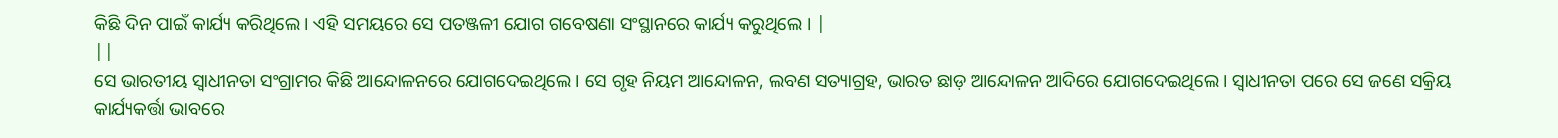କିଛି ଦିନ ପାଇଁ କାର୍ଯ୍ୟ କରିଥିଲେ । ଏହି ସମୟରେ ସେ ପତଞ୍ଜଳୀ ଯୋଗ ଗବେଷଣା ସଂସ୍ଥାନରେ କାର୍ଯ୍ୟ କରୁଥିଲେ । |
||
ସେ ଭାରତୀୟ ସ୍ୱାଧୀନତା ସଂଗ୍ରାମର କିଛି ଆନ୍ଦୋଳନରେ ଯୋଗଦେଇଥିଲେ । ସେ ଗୃହ ନିୟମ ଆନ୍ଦୋଳନ, ଲବଣ ସତ୍ୟାଗ୍ରହ, ଭାରତ ଛାଡ଼ ଆନ୍ଦୋଳନ ଆଦିରେ ଯୋଗଦେଇଥିଲେ । ସ୍ୱାଧୀନତା ପରେ ସେ ଜଣେ ସକ୍ରିୟ କାର୍ଯ୍ୟକର୍ତ୍ତା ଭାବରେ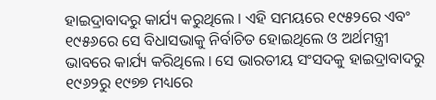ହାଇଦ୍ରାବାଦରୁ କାର୍ଯ୍ୟ କରୁଥିଲେ । ଏହି ସମୟରେ ୧୯୫୨ରେ ଏବଂ ୧୯୫୬ରେ ସେ ବିଧାସଭାକୁ ନିର୍ବାଚିତ ହୋଇଥିଲେ ଓ ଅର୍ଥମନ୍ତ୍ରୀ ଭାବରେ କାର୍ଯ୍ୟ କରିଥିଲେ । ସେ ଭାରତୀୟ ସଂସଦକୁ ହାଇଦ୍ରାବାଦରୁ ୧୯୬୨ରୁ ୧୯୭୭ ମଧ୍ୟରେ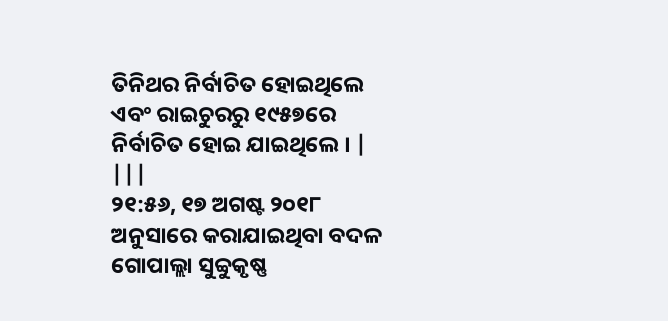ତିନିଥର ନିର୍ବାଚିତ ହୋଇଥିଲେ ଏବଂ ରାଇଚୁରରୁ ୧୯୫୭ରେ ନିର୍ବାଚିତ ହୋଇ ଯାଇଥିଲେ । |
|||
୨୧:୫୬, ୧୭ ଅଗଷ୍ଟ ୨୦୧୮ ଅନୁସାରେ କରାଯାଇଥିବା ବଦଳ
ଗୋପାଲ୍ଲା ସୁବ୍ବୁକୃଷ୍ଣ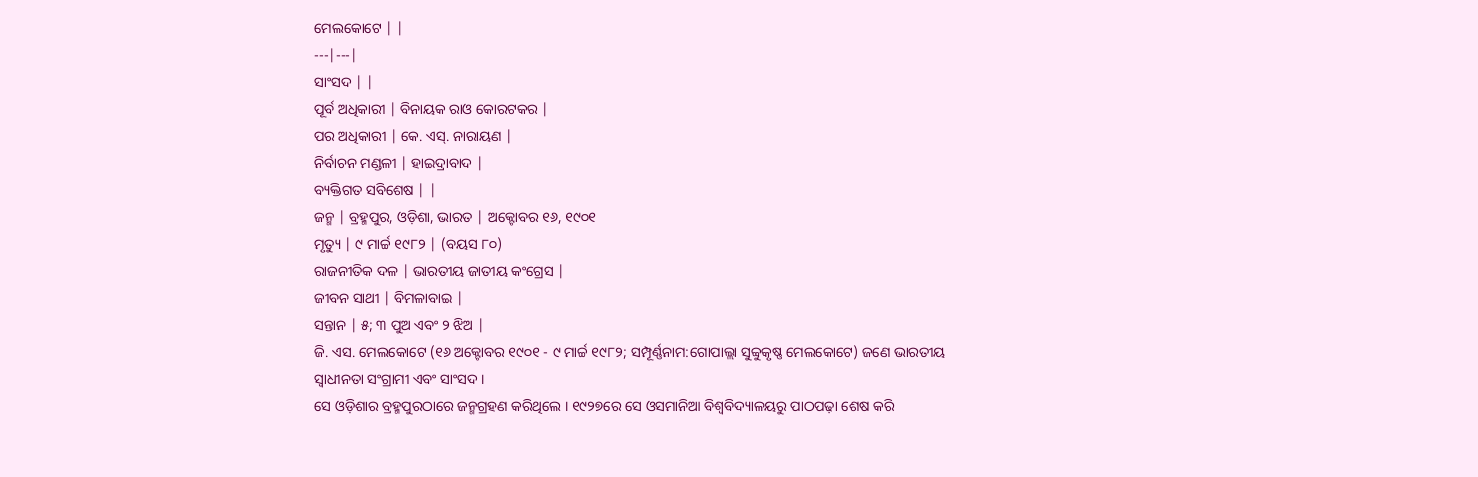ମେଲକୋଟେ | |
---|---|
ସାଂସଦ | |
ପୂର୍ବ ଅଧିକାରୀ | ବିନାୟକ ରାଓ କୋରଟକର |
ପର ଅଧିକାରୀ | କେ. ଏସ୍. ନାରାୟଣ |
ନିର୍ବାଚନ ମଣ୍ଡଳୀ | ହାଇଦ୍ରାବାଦ |
ବ୍ୟକ୍ତିଗତ ସବିଶେଷ | |
ଜନ୍ମ | ବ୍ରହ୍ମପୁର, ଓଡ଼ିଶା, ଭାରତ | ଅକ୍ଟୋବର ୧୬, ୧୯୦୧
ମୃତ୍ୟୁ | ୯ ମାର୍ଚ୍ଚ ୧୯୮୨ | (ବୟସ ୮୦)
ରାଜନୀତିକ ଦଳ | ଭାରତୀୟ ଜାତୀୟ କଂଗ୍ରେସ |
ଜୀବନ ସାଥୀ | ବିମଳାବାଇ |
ସନ୍ତାନ | ୫; ୩ ପୁଅ ଏବଂ ୨ ଝିଅ |
ଜି. ଏସ. ମେଲକୋଟେ (୧୬ ଅକ୍ଟୋବର ୧୯୦୧ - ୯ ମାର୍ଚ୍ଚ ୧୯୮୨; ସମ୍ପୂର୍ଣ୍ଣନାମ:ଗୋପାଲ୍ଲା ସୁବ୍ବୁକୃଷ୍ଣ ମେଲକୋଟେ) ଜଣେ ଭାରତୀୟ ସ୍ୱାଧୀନତା ସଂଗ୍ରାମୀ ଏବଂ ସାଂସଦ ।
ସେ ଓଡ଼ିଶାର ବ୍ରହ୍ମପୁରଠାରେ ଜନ୍ମଗ୍ରହଣ କରିଥିଲେ । ୧୯୨୭ରେ ସେ ଓସମାନିଆ ବିଶ୍ୱବିଦ୍ୟାଳୟରୁ ପାଠପଢ଼ା ଶେଷ କରି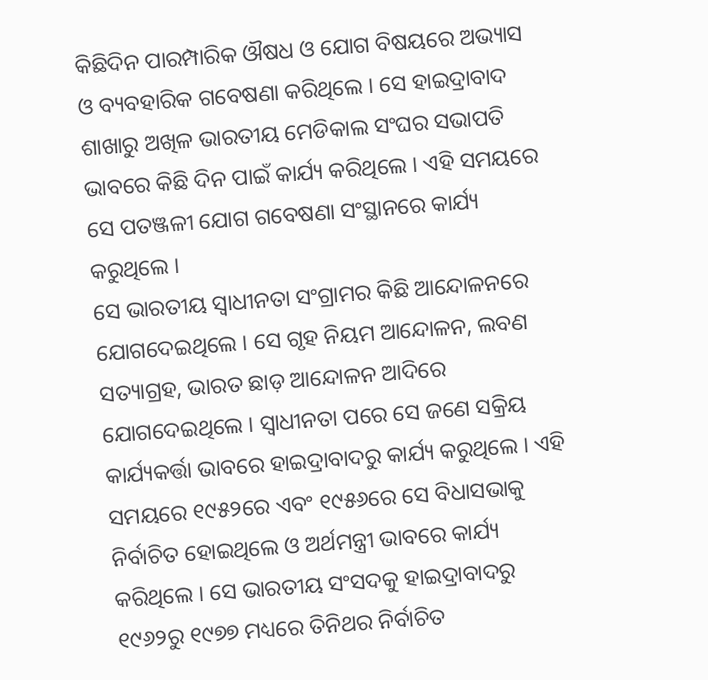କିଛିଦିନ ପାରମ୍ପାରିକ ଔଷଧ ଓ ଯୋଗ ବିଷୟରେ ଅଭ୍ୟାସ ଓ ବ୍ୟବହାରିକ ଗବେଷଣା କରିଥିଲେ । ସେ ହାଇଦ୍ରାବାଦ ଶାଖାରୁ ଅଖିଳ ଭାରତୀୟ ମେଡିକାଲ ସଂଘର ସଭାପତି ଭାବରେ କିଛି ଦିନ ପାଇଁ କାର୍ଯ୍ୟ କରିଥିଲେ । ଏହି ସମୟରେ ସେ ପତଞ୍ଜଳୀ ଯୋଗ ଗବେଷଣା ସଂସ୍ଥାନରେ କାର୍ଯ୍ୟ କରୁଥିଲେ ।
ସେ ଭାରତୀୟ ସ୍ୱାଧୀନତା ସଂଗ୍ରାମର କିଛି ଆନ୍ଦୋଳନରେ ଯୋଗଦେଇଥିଲେ । ସେ ଗୃହ ନିୟମ ଆନ୍ଦୋଳନ, ଲବଣ ସତ୍ୟାଗ୍ରହ, ଭାରତ ଛାଡ଼ ଆନ୍ଦୋଳନ ଆଦିରେ ଯୋଗଦେଇଥିଲେ । ସ୍ୱାଧୀନତା ପରେ ସେ ଜଣେ ସକ୍ରିୟ କାର୍ଯ୍ୟକର୍ତ୍ତା ଭାବରେ ହାଇଦ୍ରାବାଦରୁ କାର୍ଯ୍ୟ କରୁଥିଲେ । ଏହି ସମୟରେ ୧୯୫୨ରେ ଏବଂ ୧୯୫୬ରେ ସେ ବିଧାସଭାକୁ ନିର୍ବାଚିତ ହୋଇଥିଲେ ଓ ଅର୍ଥମନ୍ତ୍ରୀ ଭାବରେ କାର୍ଯ୍ୟ କରିଥିଲେ । ସେ ଭାରତୀୟ ସଂସଦକୁ ହାଇଦ୍ରାବାଦରୁ ୧୯୬୨ରୁ ୧୯୭୭ ମଧ୍ୟରେ ତିନିଥର ନିର୍ବାଚିତ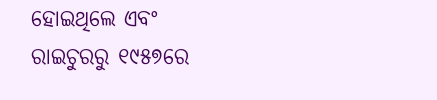ହୋଇଥିଲେ ଏବଂ ରାଇଚୁରରୁ ୧୯୫୭ରେ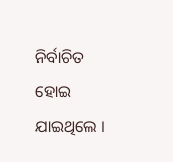ନିର୍ବାଚିତ ହୋଇ ଯାଇଥିଲେ ।